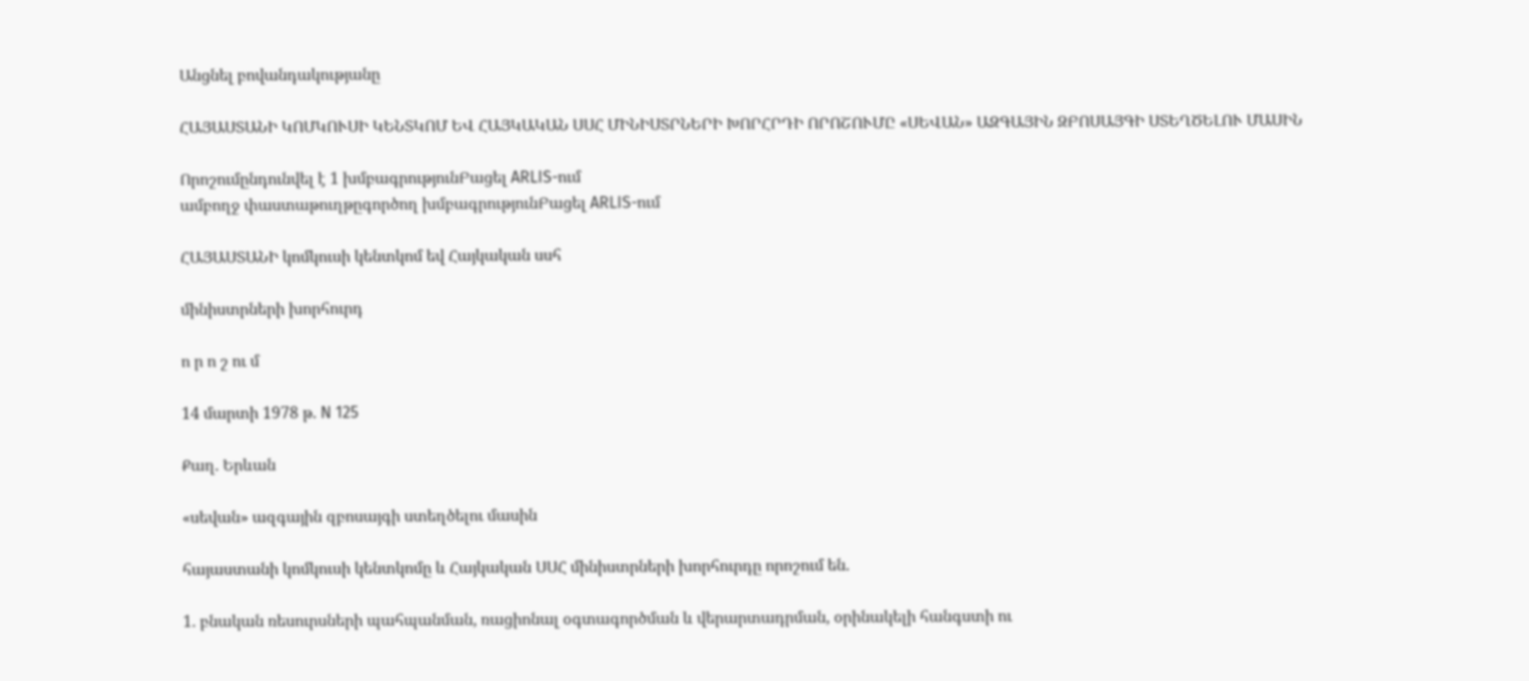Անցնել բովանդակությանը

ՀԱՅԱՍՏԱՆԻ ԿՈՄԿՈՒՍԻ ԿԵՆՏԿՈՄ ԵՎ ՀԱՅԿԱԿԱՆ ՍՍՀ ՄԻՆԻՍՏՐՆԵՐԻ ԽՈՐՀՐԴԻ ՈՐՈՇՈՒՄԸ «ՍԵՎԱՆ» ԱԶԳԱՅԻՆ ԶԲՈՍԱՅԳԻ ՍՏԵՂԾԵԼՈՒ ՄԱՍԻՆ

Որոշումընդունվել է 1 խմբագրությունԲացել ARLIS-ում
ամբողջ փաստաթուղթըգործող խմբագրությունԲացել ARLIS-ում

ՀԱՅԱՍՏԱՆԻ կոմկուսի կենտկոմ եվ Հայկական սսհ

մինիստրների խորհուրդ

ո ր ո շ ու մ

14 մարտի 1978 թ. N 125

Քաղ. Երևան

«սեվան» ազգային զբոսայգի ստեղծելու մասին

հայաստանի կոմկուսի կենտկոմը և Հայկական ՍՍՀ մինիստրների խորհուրդը որոշում են.

1. բնական ռեսուրսների պահպանման, ռացիոնալ օգտագործման և վերարտադրման, օրինակելի հանգստի ու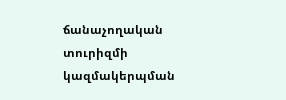ճանաչողական տուրիզմի կազմակերպման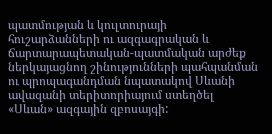պատմության և կուլտուրայի հուշարձանների ու ազգագրական և ճարտարապետական-պատմական արժեք ներկայացնող շինությունների պահպանման ու պրոպագանդման նպատակով Սևանի ավազանի տերիտորիայում ստեղծել «Սևան» ազգային զբոսայգի: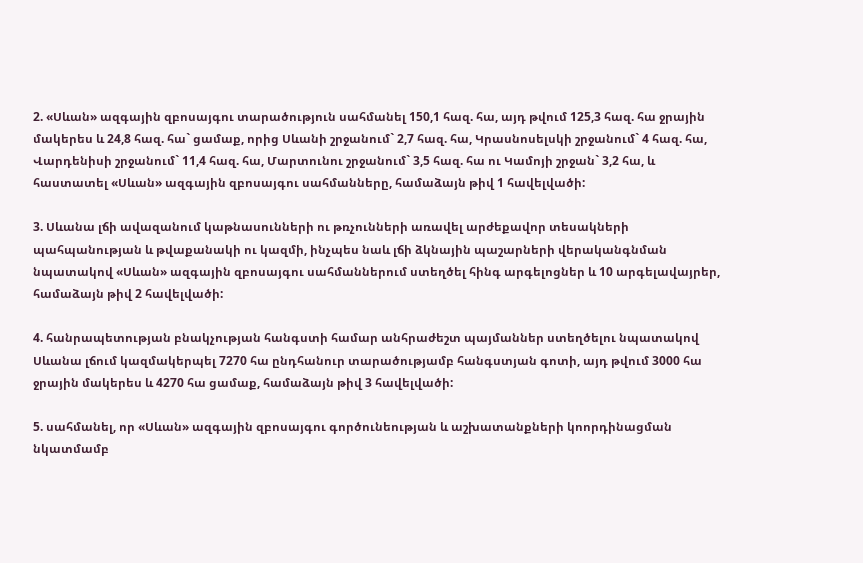2. «Սևան» ազգային զբոսայգու տարածություն սահմանել 150,1 հազ. հա, այդ թվում 125,3 հազ. հա ջրային մակերես և 24,8 հազ. հա` ցամաք, որից Սևանի շրջանում` 2,7 հազ. հա, Կրասնոսելսկի շրջանում` 4 հազ. հա, Վարդենիսի շրջանում` 11,4 հազ. հա, Մարտունու շրջանում` 3,5 հազ. հա ու Կամոյի շրջան` 3,2 հա, և հաստատել «Սևան» ազգային զբոսայգու սահմանները, համաձայն թիվ 1 հավելվածի:

3. Սևանա լճի ավազանում կաթնասունների ու թռչունների առավել արժեքավոր տեսակների պահպանության և թվաքանակի ու կազմի, ինչպես նաև լճի ձկնային պաշարների վերականգնման նպատակով «Սևան» ազգային զբոսայգու սահմաններում ստեղծել հինգ արգելոցներ և 10 արգելավայրեր, համաձայն թիվ 2 հավելվածի:

4. հանրապետության բնակչության հանգստի համար անհրաժեշտ պայմաններ ստեղծելու նպատակով Սևանա լճում կազմակերպել 7270 հա ընդհանուր տարածությամբ հանգստյան գոտի, այդ թվում 3000 հա ջրային մակերես և 4270 հա ցամաք, համաձայն թիվ 3 հավելվածի:

5. սահմանել, որ «Սևան» ազգային զբոսայգու գործունեության և աշխատանքների կոորդինացման նկատմամբ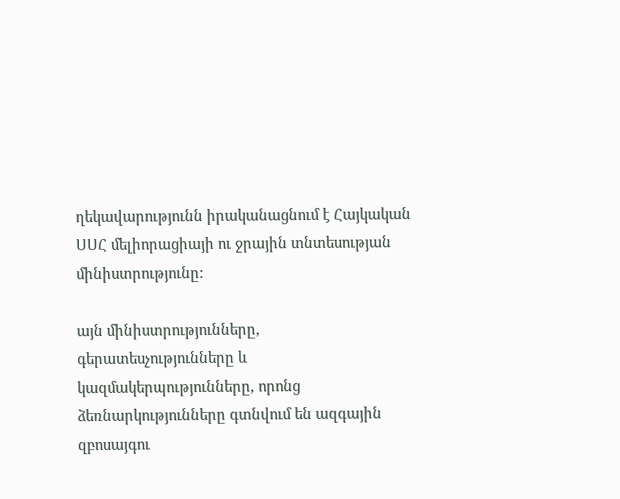ղեկավարությունն իրականացնում է Հայկական ՍՍՀ մելիորացիայի ու ջրային տնտեսության մինիստրությունը:

այն մինիստրությունները, գերատեսչությունները և կազմակերպությունները, որոնց ձեռնարկությունները գտնվում են ազգային զբոսայգու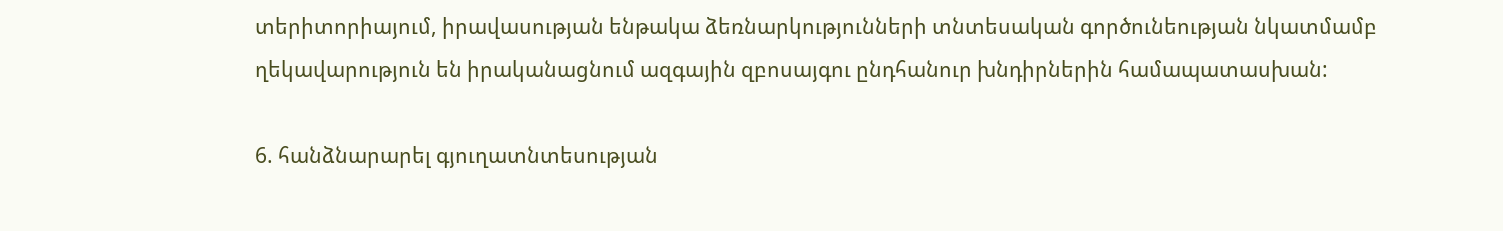տերիտորիայում, իրավասության ենթակա ձեռնարկությունների տնտեսական գործունեության նկատմամբ ղեկավարություն են իրականացնում ազգային զբոսայգու ընդհանուր խնդիրներին համապատասխան:

6. հանձնարարել գյուղատնտեսության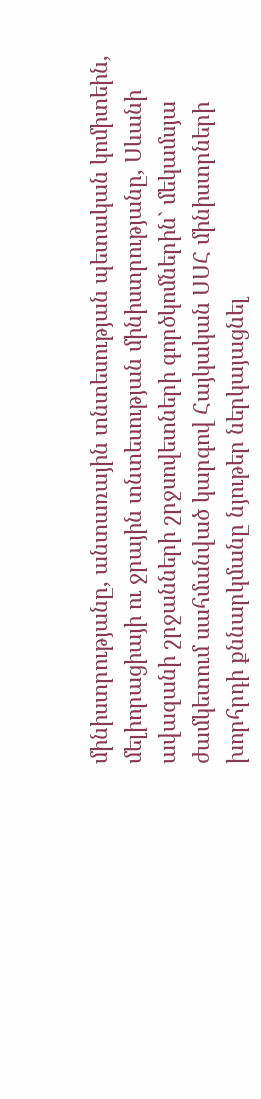մինիստրությանը, անտառային տնտեսության պետական կոմիտեին, մելիորացիայի ու ջրային տնտեսության մինիստրությանը, Սևանի ավազանի շրջանների շրջսովետների գործկոմներին` մեկամսյա ժամկետում սահմանված կարգով Հայկական ՍՍՀ մինիստրների խորհրդի քննարկմանը նյութեր ներկայացնել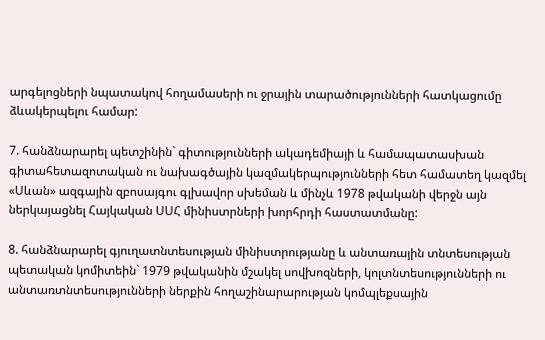արգելոցների նպատակով հողամասերի ու ջրային տարածությունների հատկացումը ձևակերպելու համար:

7. հանձնարարել պետշինին` գիտությունների ակադեմիայի և համապատասխան գիտահետազոտական ու նախագծային կազմակերպությունների հետ համատեղ կազմել «Սևան» ազգային զբոսայգու գլխավոր սխեման և մինչև 1978 թվականի վերջն այն ներկայացնել Հայկական ՍՍՀ մինիստրների խորհրդի հաստատմանը:

8. հանձնարարել գյուղատնտեսության մինիստրությանը և անտառային տնտեսության պետական կոմիտեին` 1979 թվականին մշակել սովխոզների, կոլտնտեսությունների ու անտառտնտեսությունների ներքին հողաշինարարության կոմպլեքսային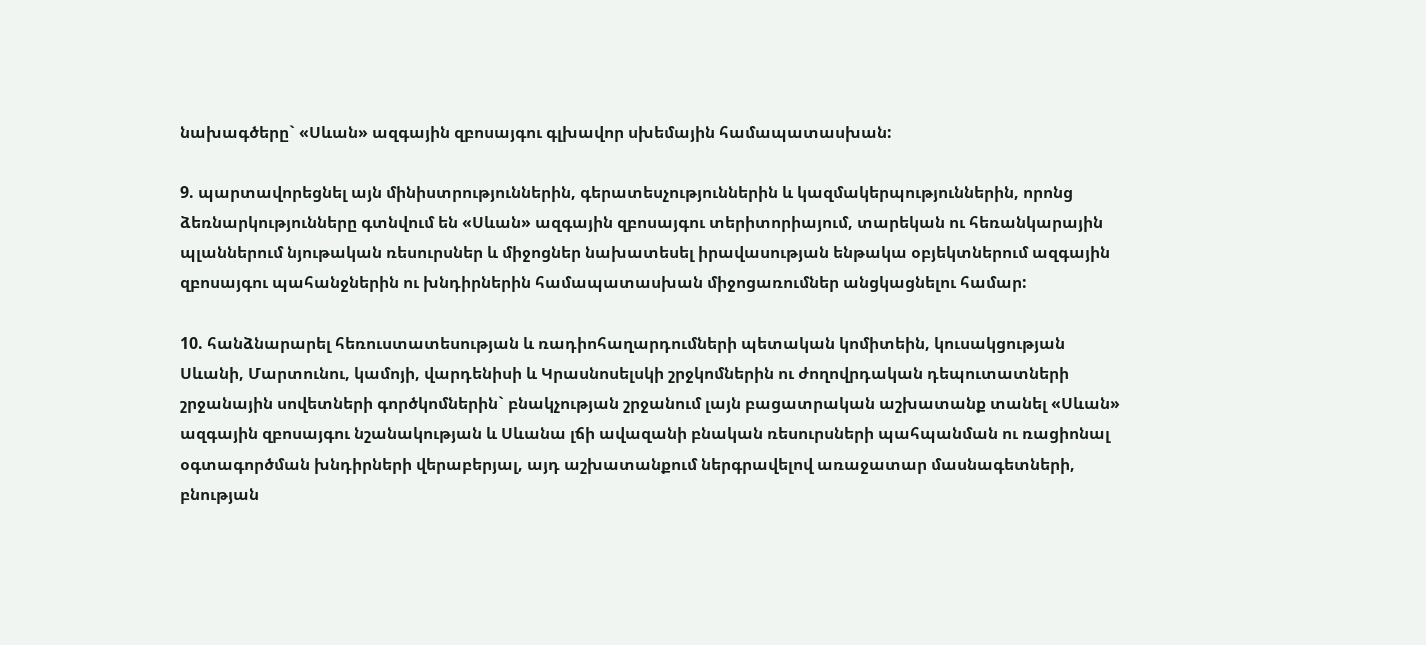նախագծերը` «Սևան» ազգային զբոսայգու գլխավոր սխեմային համապատասխան:

9. պարտավորեցնել այն մինիստրություններին, գերատեսչություններին և կազմակերպություններին, որոնց ձեռնարկությունները գտնվում են «Սևան» ազգային զբոսայգու տերիտորիայում, տարեկան ու հեռանկարային պլաններում նյութական ռեսուրսներ և միջոցներ նախատեսել իրավասության ենթակա օբյեկտներում ազգային զբոսայգու պահանջներին ու խնդիրներին համապատասխան միջոցառումներ անցկացնելու համար:

10. հանձնարարել հեռուստատեսության և ռադիոհաղարդումների պետական կոմիտեին, կուսակցության Սևանի, Մարտունու, կամոյի, վարդենիսի և Կրասնոսելսկի շրջկոմներին ու ժողովրդական դեպուտատների շրջանային սովետների գործկոմներին` բնակչության շրջանում լայն բացատրական աշխատանք տանել «Սևան» ազգային զբոսայգու նշանակության և Սևանա լճի ավազանի բնական ռեսուրսների պահպանման ու ռացիոնալ օգտագործման խնդիրների վերաբերյալ, այդ աշխատանքում ներգրավելով առաջատար մասնագետների, բնության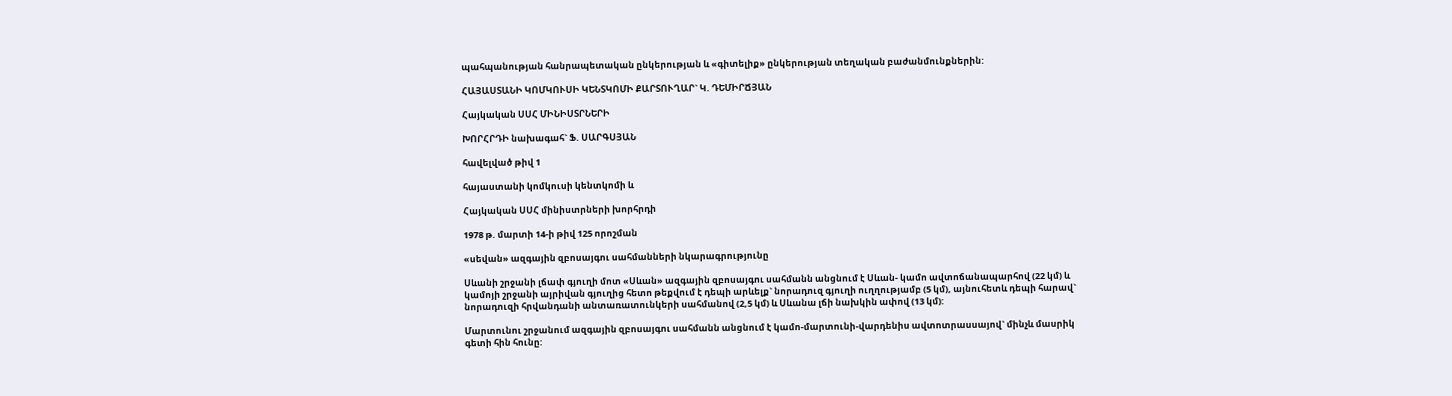պահպանության հանրապետական ընկերության և «գիտելիք» ընկերության տեղական բաժանմունքներին:

ՀԱՅԱՍՏԱՆԻ ԿՈՄԿՈՒՍԻ ԿԵՆՏԿՈՄԻ ՔԱՐՏՈՒՂԱՐ` Կ. ԴԵՄԻՐՃՅԱՆ

Հայկական ՍՍՀ ՄԻՆԻՍՏՐՆԵՐԻ

ԽՈՐՀՐԴԻ նախագահ` Ֆ. ՍԱՐԳՍՅԱՆ

հավելված թիվ 1

հայաստանի կոմկուսի կենտկոմի և

Հայկական ՍՍՀ մինիստրների խորհրդի

1978 թ. մարտի 14-ի թիվ 125 որոշման

«սեվան» ազգային զբոսայգու սահմանների նկարագրությունը

Սևանի շրջանի լճափ գյուղի մոտ «Սևան» ազգային զբոսայգու սահմանն անցնում է Սևան- կամո ավտոճանապարհով (22 կմ) և կամոյի շրջանի այրիվան գյուղից հետո թեքվում է դեպի արևելք` նորադուզ գյուղի ուղղությամբ (5 կմ), այնուհետև դեպի հարավ` նորադուզի հրվանդանի անտառատունկերի սահմանով (2,5 կմ) և Սևանա լճի նախկին ափով (13 կմ):

Մարտունու շրջանում ազգային զբոսայգու սահմանն անցնում է կամո-մարտունի-վարդենիս ավտոտրասսայով` մինչև մասրիկ գետի հին հունը: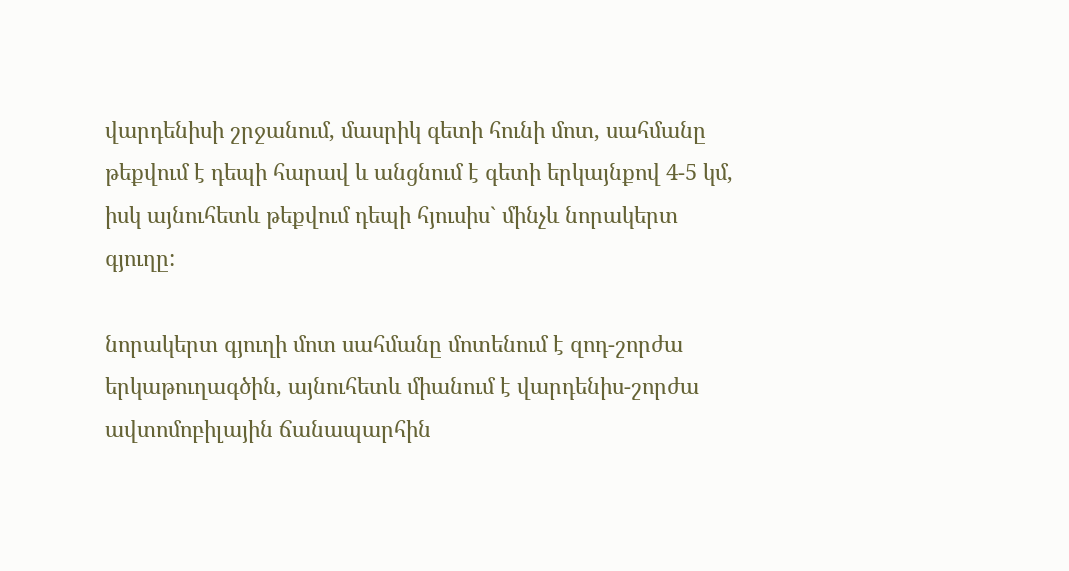վարդենիսի շրջանում, մասրիկ գետի հունի մոտ, սահմանը թեքվում է դեպի հարավ և անցնում է գետի երկայնքով 4-5 կմ, իսկ այնուհետև թեքվում դեպի հյուսիս` մինչև նորակերտ գյուղը:

նորակերտ գյուղի մոտ սահմանը մոտենում է զոդ-շորժա երկաթուղագծին, այնուհետև միանում է վարդենիս-շորժա ավտոմոբիլային ճանապարհին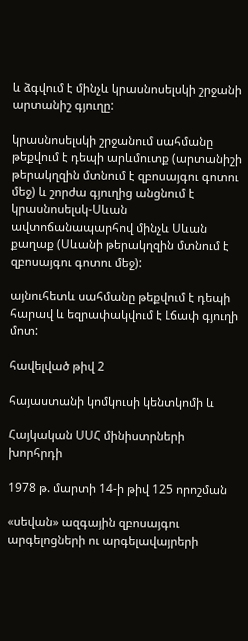և ձգվում է մինչև կրասնոսելսկի շրջանի արտանիշ գյուղը:

կրասնոսելսկի շրջանում սահմանը թեքվում է դեպի արևմուտք (արտանիշի թերակղզին մտնում է զբոսայգու գոտու մեջ) և շորժա գյուղից անցնում է կրասնոսելսկ-Սևան ավտոճանապարհով մինչև Սևան քաղաք (Սևանի թերակղզին մտնում է զբոսայգու գոտու մեջ):

այնուհետև սահմանը թեքվում է դեպի հարավ և եզրափակվում է Լճափ գյուղի մոտ:

հավելված թիվ 2

հայաստանի կոմկուսի կենտկոմի և

Հայկական ՍՍՀ մինիստրների խորհրդի

1978 թ. մարտի 14-ի թիվ 125 որոշման

«սեվան» ազգային զբոսայգու արգելոցների ու արգելավայրերի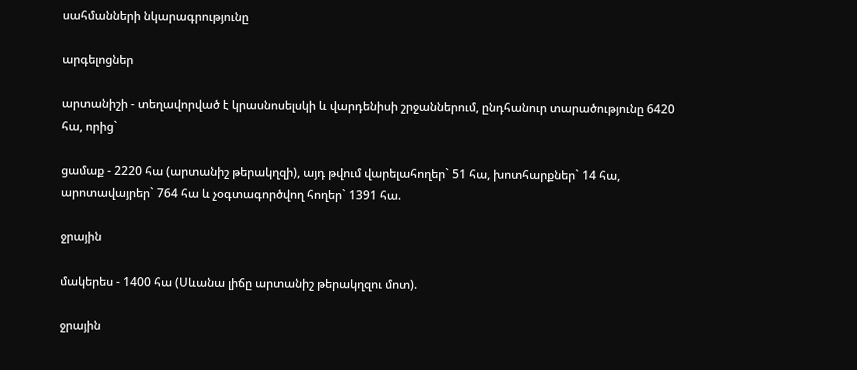սահմանների նկարագրությունը

արգելոցներ

արտանիշի - տեղավորված է կրասնոսելսկի և վարդենիսի շրջաններում, ընդհանուր տարածությունը 6420 հա, որից`

ցամաք - 2220 հա (արտանիշ թերակղզի), այդ թվում վարելահողեր` 51 հա, խոտհարքներ` 14 հա, արոտավայրեր` 764 հա և չօգտագործվող հողեր` 1391 հա.

ջրային

մակերես - 1400 հա (Սևանա լիճը արտանիշ թերակղզու մոտ).

ջրային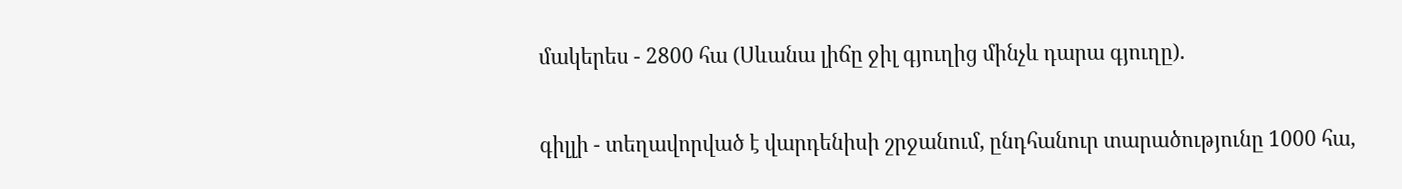մակերես - 2800 հա (Սևանա լիճը ջիլ գյուղից մինչև դարա գյուղը).

գիլլի - տեղավորված է վարդենիսի շրջանում, ընդհանուր տարածությունը 1000 հա,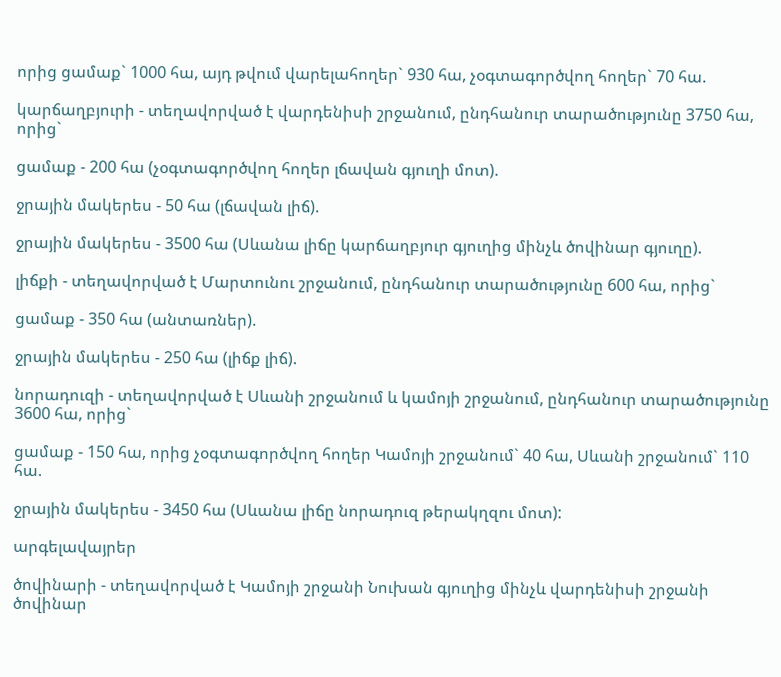որից ցամաք` 1000 հա, այդ թվում վարելահողեր` 930 հա, չօգտագործվող հողեր` 70 հա.

կարճաղբյուրի - տեղավորված է վարդենիսի շրջանում, ընդհանուր տարածությունը 3750 հա, որից`

ցամաք - 200 հա (չօգտագործվող հողեր լճավան գյուղի մոտ).

ջրային մակերես - 50 հա (լճավան լիճ).

ջրային մակերես - 3500 հա (Սևանա լիճը կարճաղբյուր գյուղից մինչև ծովինար գյուղը).

լիճքի - տեղավորված է Մարտունու շրջանում, ընդհանուր տարածությունը 600 հա, որից`

ցամաք - 350 հա (անտառներ).

ջրային մակերես - 250 հա (լիճք լիճ).

նորադուզի - տեղավորված է Սևանի շրջանում և կամոյի շրջանում, ընդհանուր տարածությունը 3600 հա, որից`

ցամաք - 150 հա, որից չօգտագործվող հողեր Կամոյի շրջանում` 40 հա, Սևանի շրջանում` 110 հա.

ջրային մակերես - 3450 հա (Սևանա լիճը նորադուզ թերակղզու մոտ):

արգելավայրեր

ծովինարի - տեղավորված է Կամոյի շրջանի Նուխան գյուղից մինչև վարդենիսի շրջանի ծովինար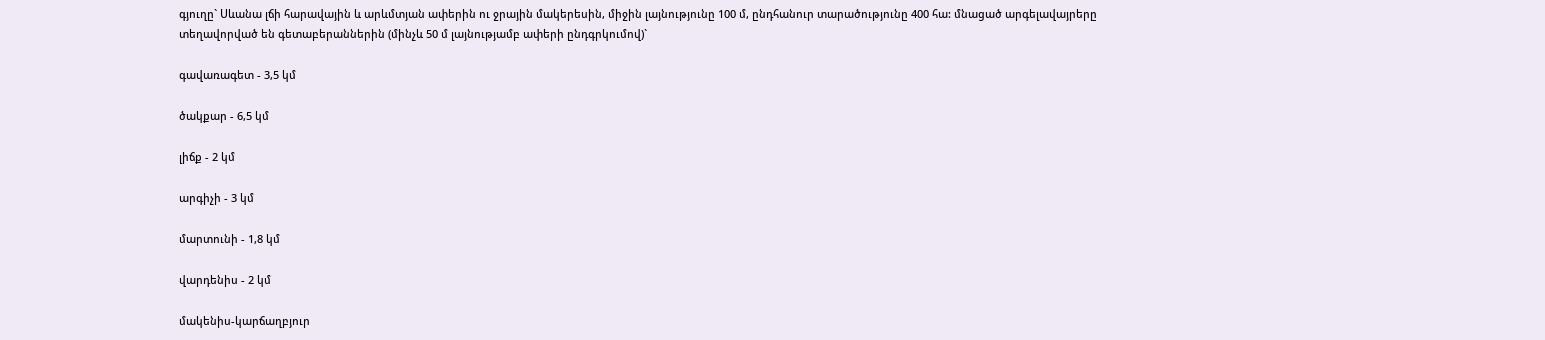գյուղը` Սևանա լճի հարավային և արևմտյան ափերին ու ջրային մակերեսին, միջին լայնությունը 100 մ, ընդհանուր տարածությունը 400 հա: մնացած արգելավայրերը տեղավորված են գետաբերաններին (մինչև 50 մ լայնությամբ ափերի ընդգրկումով)`

գավառագետ - 3,5 կմ

ծակքար - 6,5 կմ

լիճք - 2 կմ

արգիչի - 3 կմ

մարտունի - 1,8 կմ

վարդենիս - 2 կմ

մակենիս-կարճաղբյուր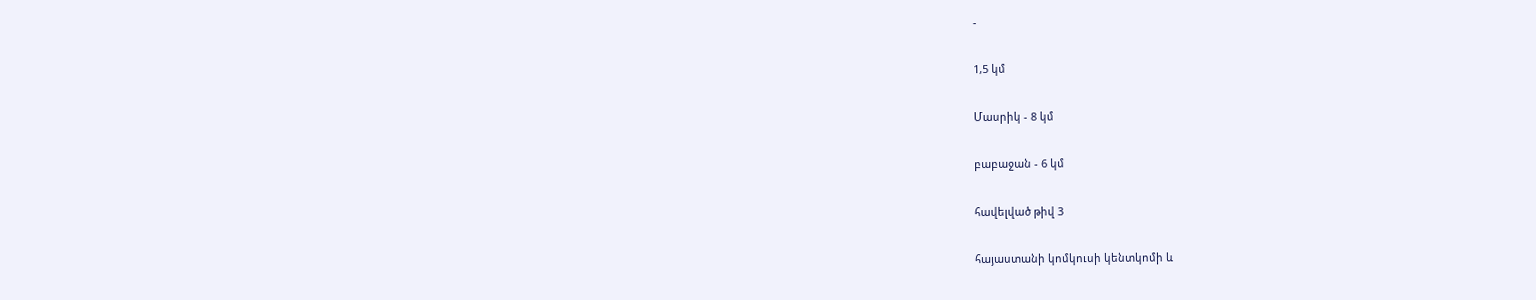-

1,5 կմ

Մասրիկ - 8 կմ

բաբաջան - 6 կմ

հավելված թիվ 3

հայաստանի կոմկուսի կենտկոմի և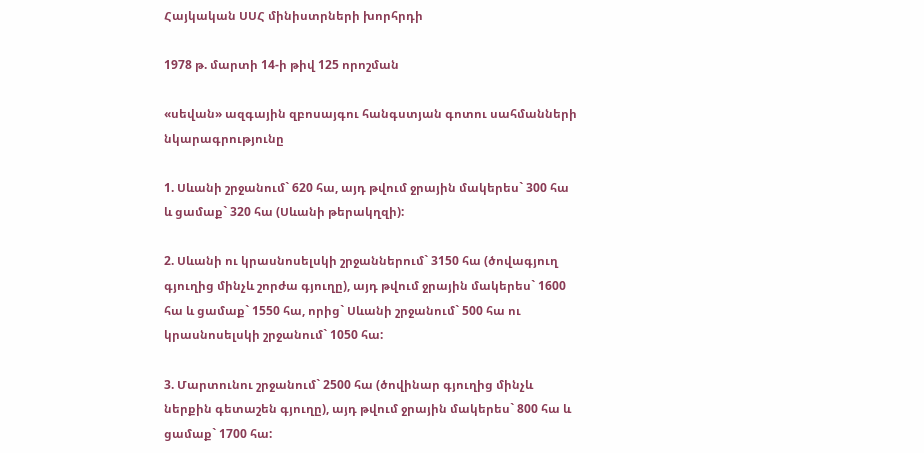Հայկական ՍՍՀ մինիստրների խորհրդի

1978 թ. մարտի 14-ի թիվ 125 որոշման

«սեվան» ազգային զբոսայգու հանգստյան գոտու սահմանների նկարագրությունը

1. Սևանի շրջանում` 620 հա, այդ թվում ջրային մակերես` 300 հա և ցամաք` 320 հա (Սևանի թերակղզի):

2. Սևանի ու կրասնոսելսկի շրջաններում` 3150 հա (ծովագյուղ գյուղից մինչև շորժա գյուղը), այդ թվում ջրային մակերես` 1600 հա և ցամաք` 1550 հա, որից` Սևանի շրջանում` 500 հա ու կրասնոսելսկի շրջանում` 1050 հա:

3. Մարտունու շրջանում` 2500 հա (ծովինար գյուղից մինչև ներքին գետաշեն գյուղը), այդ թվում ջրային մակերես` 800 հա և ցամաք` 1700 հա: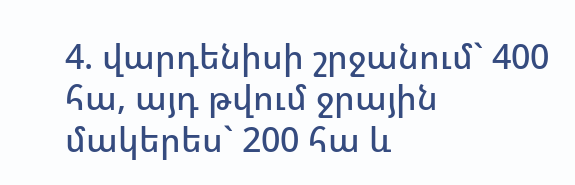4. վարդենիսի շրջանում` 400 հա, այդ թվում ջրային մակերես` 200 հա և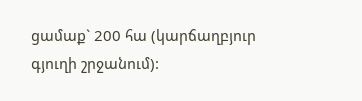ցամաք` 200 հա (կարճաղբյուր գյուղի շրջանում):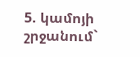5. կամոյի շրջանում`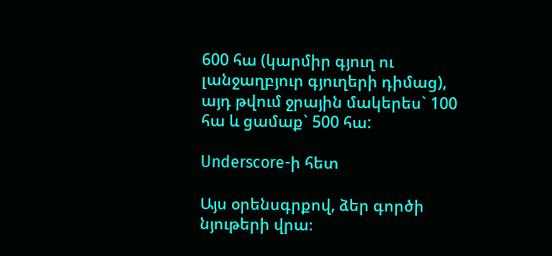600 հա (կարմիր գյուղ ու լանջաղբյուր գյուղերի դիմաց), այդ թվում ջրային մակերես` 100 հա և ցամաք` 500 հա:

Underscore-ի հետ

Այս օրենսգրքով, ձեր գործի նյութերի վրա։